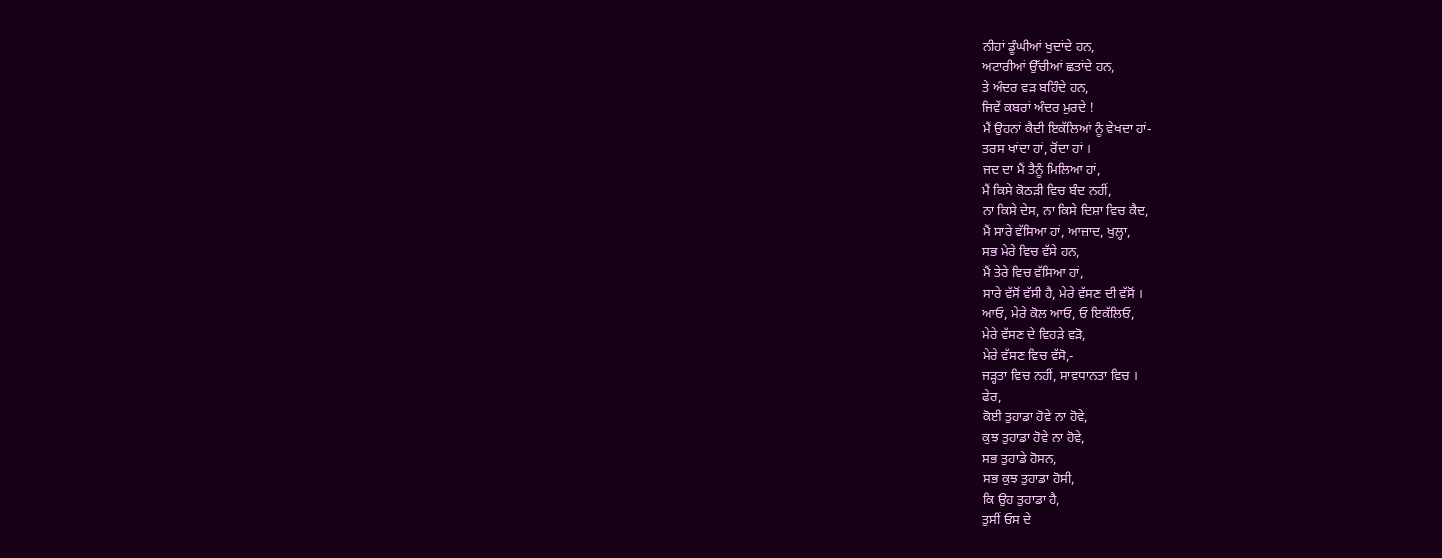ਨੀਹਾਂ ਡੂੰਘੀਆਂ ਖੁਦਾਂਦੇ ਹਨ,
ਅਟਾਰੀਆਂ ਉੱਚੀਆਂ ਛਤਾਂਦੇ ਹਨ,
ਤੇ ਅੰਦਰ ਵੜ ਬਹਿੰਦੇ ਹਨ,
ਜਿਵੇਂ ਕਬਰਾਂ ਅੰਦਰ ਮੁਰਦੇ !
ਮੈਂ ਉਹਨਾਂ ਕੈਦੀ ਇਕੱਲਿਆਂ ਨੂੰ ਵੇਖਦਾ ਹਾਂ-
ਤਰਸ ਖਾਂਦਾ ਹਾਂ, ਰੋਂਦਾ ਹਾਂ ।
ਜਦ ਦਾ ਮੈਂ ਤੈਨੂੰ ਮਿਲਿਆ ਹਾਂ,
ਮੈਂ ਕਿਸੇ ਕੋਠੜੀ ਵਿਚ ਬੰਦ ਨਹੀਂ,
ਨਾ ਕਿਸੇ ਦੇਸ, ਨਾ ਕਿਸੇ ਦਿਸ਼ਾ ਵਿਚ ਕੈਦ,
ਮੈਂ ਸਾਰੇ ਵੱਸਿਆ ਹਾਂ, ਆਜ਼ਾਦ, ਖੁਲ੍ਹਾ,
ਸਭ ਮੇਰੇ ਵਿਚ ਵੱਸੇ ਹਨ,
ਮੈਂ ਤੇਰੇ ਵਿਚ ਵੱਸਿਆ ਹਾਂ,
ਸਾਰੇ ਵੱਸੋਂ ਵੱਸੀ ਹੈ, ਮੇਰੇ ਵੱਸਣ ਦੀ ਵੱਸੋਂ ।
ਆਓ, ਮੇਰੇ ਕੋਲ ਆਓ, ਓ ਇਕੱਲਿਓ,
ਮੇਰੇ ਵੱਸਣ ਦੇ ਵਿਹੜੇ ਵੜੋ,
ਮੇਰੇ ਵੱਸਣ ਵਿਚ ਵੱਸੋ,-
ਜੜ੍ਹਤਾ ਵਿਚ ਨਹੀਂ, ਸਾਵਧਾਨਤਾ ਵਿਚ ।
ਫੇਰ,
ਕੋਈ ਤੁਹਾਡਾ ਹੋਵੇ ਨਾ ਹੋਵੇ,
ਕੁਝ ਤੁਹਾਡਾ ਹੋਵੇ ਨਾ ਹੋਵੇ,
ਸਭ ਤੁਹਾਡੇ ਹੋਸਨ,
ਸਭ ਕੁਝ ਤੁਹਾਡਾ ਹੋਸੀ,
ਕਿ ਉਹ ਤੁਹਾਡਾ ਹੈ,
ਤੁਸੀਂ ਓਸ ਦੇ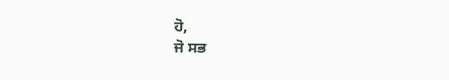ਹੋ,
ਜੋ ਸਭ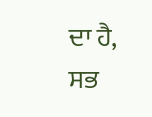ਦਾ ਹੈ,
ਸਭ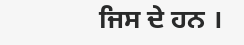ਜਿਸ ਦੇ ਹਨ ।